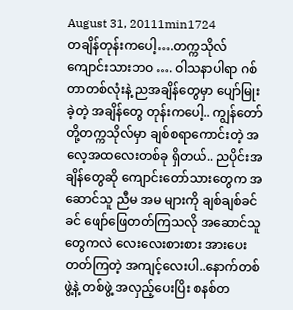August 31, 20111min1724
တချိန်တုန်းကပေါ့….တက္ကသိုလ်ကျောင်းသားဘဝ …. ဝါသနာပါရာ ဂစ်တာတစ်လုံးနဲ့ ညအချိန်တွေမှာ ပျော်မြုးခဲ့တဲ့ အချိန်တွေ တုန်းကပေါ့.. ကျွန်တော်တို့တက္ကသိုလ်မှာ ချစ်စရာကောင်းတဲ့ အလေ့အထလေးတစ်ခု ရှိတယ်.. ညပိုင်းအချိန်တွေဆို ကျောင်းတော်သားတွေက အဆောင်သူ ညီမ အမ များကို ချစ်ချစ်ခင်ခင် ဖျော်ဖြေတတ်ကြသလို အဆောင်သူတွေကလဲ လေးလေးစားစား အားပေးတတ်ကြတဲ့ အကျင့်လေးပါ..နောက်တစ်ဖွဲ့နဲ့ တစ်ဖွဲ့ အလှည့်ပေးပြိး စနစ်တ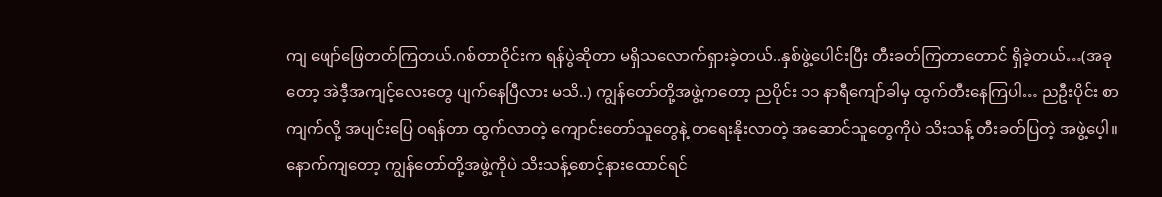ကျ ဖျော်ဖြေတတ်ကြတယ်.ဂစ်တာဝိုင်းက ရန်ပွဲဆိုတာ မရှိသလောက်ရှားခဲ့တယ်..နှစ်ဖွဲ့ပေါင်းပြီး တီးခတ်ကြတာတောင် ရှိခဲ့တယ်…(အခုတော့ အဲဒီ့အကျင့်လေးတွေ ပျက်နေပြီလား မသိ..) ကျွန်တော်တို့အဖွဲ့ကတော့ ညပိုင်း ၁၁ နာရီကျော်ခါမှ ထွက်တီးနေကြပါ… ညဦးပိုင်း စာကျက်လို့ အပျင်းပြေ ဝရန်တာ ထွက်လာတဲ့ ကျောင်းတော်သူတွေနဲ့ တရေးနိုးလာတဲ့ အဆောင်သူတွေကိုပဲ သိးသန့် တီးခတ်ပြတဲ့ အဖွဲ့ပေ့ါ။နောက်ကျတော့ ကျွန်တော်တို့အဖွဲ့ကိုပဲ သိးသန့်စောင့်နားထောင်ရင်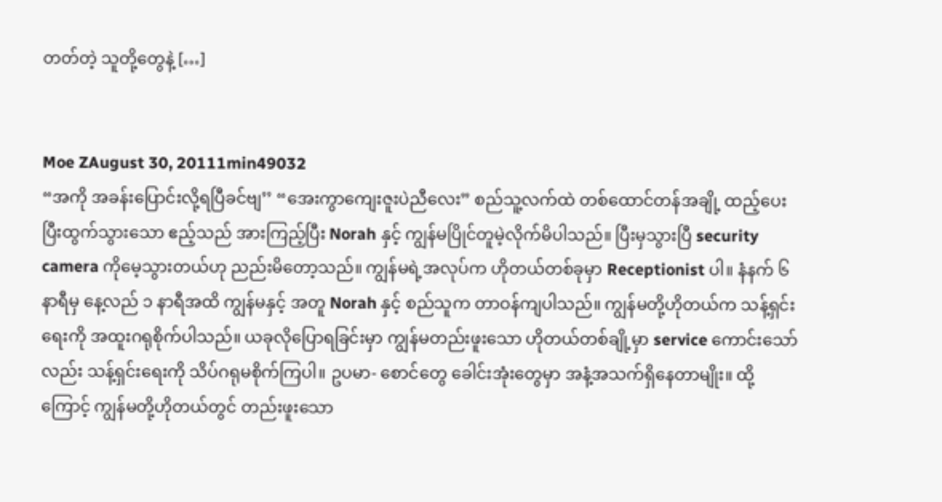တတ်တဲ့ သူတို့တွေနဲ့ […]


Moe ZAugust 30, 20111min49032
“အကို အခန်းပြောင်းလို့ရပြီခင်ဗျ’’ “အေးကွာကျေးဇူးပဲညီလေး” စည်သူ့လက်ထဲ တစ်ထောင်တန်အချို့ ထည့်ပေးပြီးထွက်သွားသော ဧည့်သည် အားကြည့်ပြီး Norah နှင့် ကျွန်မပြိုင်တူမဲ့လိုက်မိပါသည်။ ပြီးမှသွားပြီ security camera ကိုမေ့သွားတယ်ဟု ညည်းမိတော့သည်။ ကျွန်မရဲ့အလုပ်က ဟိုတယ်တစ်ခုမှာ Receptionist ပါ။ နံနက် ၆ နာရီမှ နေ့လည် ၁ နာရီအထိ ကျွန်မနှင့် အတူ Norah နှင့် စည်သူက တာဝန်ကျပါသည်။ ကျွန်မတို့ဟိုတယ်က သန့်ရှင်းရေးကို အထူးဂရုစိုက်ပါသည်။ ယခုလိုပြောရခြင်းမှာ ကျွန်မတည်းဖူးသော ဟိုတယ်တစ်ချို့မှာ service ကောင်းသော်လည်း သန့်ရှင်းရေးကို သိပ်ဂရုမစိုက်ကြပါ။ ဥပမာ- စောင်တွေ ခေါင်းအုံးတွေမှာ အနံ့အသက်ရှိနေတာမျိုး။ ထို့ကြောင့် ကျွန်မတို့ဟိုတယ်တွင် တည်းဖူးသော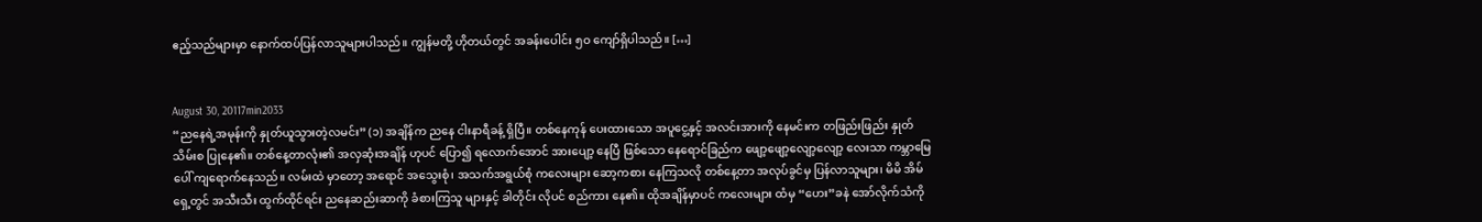ဧည့်သည်များမှာ နောက်ထပ်ပြန်လာသူများပါသည်။ ကျွန်မတို့ ဟိုတယ်တွင် အခန်းပေါင်း ၅ဝ ကျော်ရှိပါသည်။ […]


August 30, 20117min2033
“ညနေရဲ့အမုန်းကို နှုတ်ယူသွားတဲ့လမင်း” (၁) အချိန်က ညနေ ငါးနာရီခန့် ရှိပြီ။ တစ်နေကုန် ပေးထားသော အပူငွေ့နှင့် အလင်းအားကို နေမင်းက တဖြည်းဖြည်း နှုတ်သိမ်းစ ပြုနေ၏။ တစ်နေ့တာလုံး၏ အလှဆုံးအချိန် ဟုပင် ပြော၍ ရလောက်အောင် အားပျော့ နေပြီ ဖြစ်သော နေရောင်ခြည်က ဖျော့ဖျော့လျော့လျော့ လေးသာ ကမ္ဘာမြေပေါ် ကျရောက်နေသည်။ လမ်းထဲ မှာတော့ အရောင် အသွေးစုံ၊ အသက်အရွယ်စုံ ကလေးများ ဆော့ကစား နေကြသလို တစ်နေ့တာ အလုပ်ခွင်မှ ပြန်လာသူများ၊ မိမိ အိမ်ရှေ့တွင် အသီးသီး ထွက်ထိုင်ရင်း ညနေဆည်းဆာကို ခံစားကြသူ များနှင့် ခါတိုင်း လိုပင် စည်ကား နေ၏။ ထိုအချိန်မှာပင် ကလေးများ ထံမှ “ဟေး”ခနဲ အော်လိုက်သံကို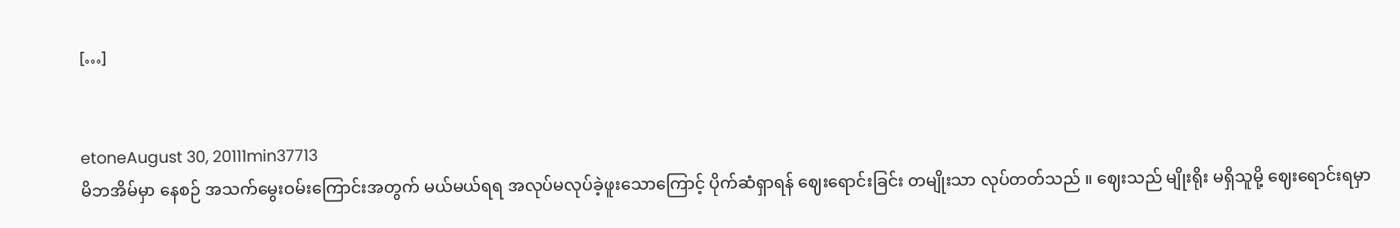[…]


etoneAugust 30, 20111min37713
မိဘအိမ်မှာ နေစဉ် အသက်မွေးဝမ်းကြောင်းအတွက် မယ်မယ်ရရ အလုပ်မလုပ်ခဲ့ဖူးသောကြောင့် ပိုက်ဆံရှာရန် ဈေးရောင်းခြင်း တမျိုးသာ လုပ်တတ်သည် ။ ဈေးသည် မျိုးရိုး မရှိသူမို့ ဈေးရောင်းရမှာ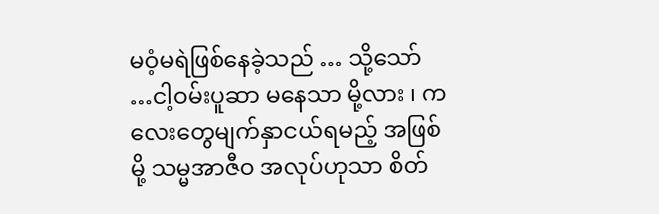မဝံ့မရဲဖြစ်နေခဲ့သည် … သို့သော် …ငါ့ဝမ်းပူဆာ မနေသာ မို့လား ၊ ကလေးတွေမျက်နှာငယ်ရမည့် အဖြစ်မို့ သမ္မအာဇီဝ အလုပ်ဟုသာ စိတ်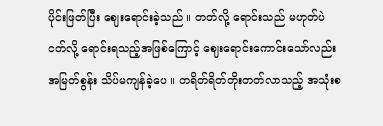ပိုင်းဖြတ်ပြီး ဈေးရောင်းခဲ့သည် ။ တတ်လို့ ရောင်းသည် မဟုတ်ပဲ ငတ်လို့ ရောင်းရသည့်အဖြစ်ကြောင့် ဈေးရောင်းကောင်းသော်လည်း အမြတ်စွန်း သိပ်မကျန်ခဲ့ပေ ။ တရိတ်ရိတ်တိုးတတ်လာသည့် အသုံးစ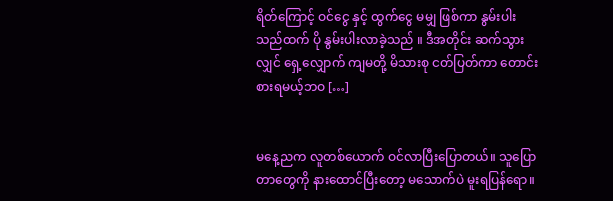ရိတ်ကြောင့် ဝင်ငွေ နှင့် ထွက်ငွေ မမျှ ဖြစ်ကာ နွမ်းပါးသည်ထက် ပို နွမ်းပါးလာခဲ့သည် ။ ဒီအတိုင်း ဆက်သွားလျှင် ရှေ့လျှောက် ကျမတို့ မိသားစု ငတ်ပြတ်ကာ တောင်းစားရမယ့်ဘဝ […]


မနေ့ညက လူတစ်ယောက် ဝင်လာပြီးပြောတယ်။ သူပြောတာတွေကို နားထောင်ပြီးတော့ မသောက်ပဲ မူးရပြန်ရော။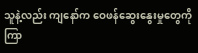သူနဲ့လည်း ကျနော်က ဝေဖန်ဆွေးနွေးမှုတွေကို ကြာ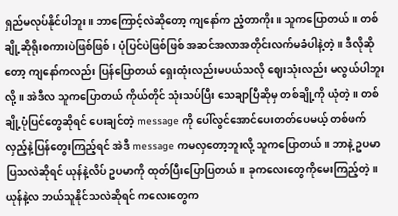ရှည်မလုပ်နိုင်ပါဘူး။ ဘာကြောင့်လဲဆိုတော့ ကျနော်က ညံ့တာကိုး။ သူကပြောတယ်။ တစ်ချို့ဆိုရိုးစကားပဲဖြစ်ဖြစ်၊ ပုံပြင်ပဲဖြစ်ဖြစ် အဆင်အလာအတိုင်းလက်မခံပါနဲ့တဲ့။ ဒီလိုဆိုတော့ ကျနော်ကလည်း ပြန်ပြောတယ် ရှေးထုံးလည်းမပယ်သလို ဈေးသုံးလည်း မလွယ်ပါဘူးလို့။ အဲဒီလ သူကပြောတယ် ကိုယ်တိုင် သုံးသပ်ပြီး သေချာပြီဆိုမှ တစ်ချို့ကို ယုံတဲ့။ တစ်ချို့ပုံပြင်တွေဆိုရင် ပေးချင်တဲ့ message ကို ပေါ်လွင်အောင်ပေးတတ်ပေမယ့် တစ်ဖက်လှည့်နဲ့ပြန်တွေးကြည့်ရင် အဲဒီ message ကမလှတော့ဘူးလို့ သူကပြောတယ်။ ဘာနဲ့ ဥပမာပြသလဲဆိုရင် ယုန်နဲ့လိပ် ဥပမာကို ထုတ်ပြီးပြောပြတယ်။ ခုကလေးတွေကိုမေးကြည့်တဲ့။ ယုန်နဲ့လ ဘယ်သူနိုင်သလဲဆိုရင် ကလေးတွေက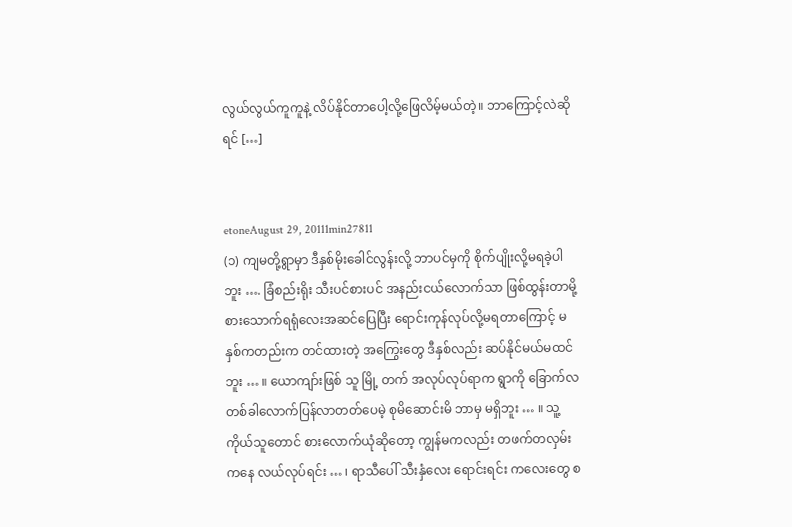လွယ်လွယ်ကူကူနဲ့ လိပ်နိုင်တာပေါ့လို့ဖြေလိမ့်မယ်တဲ့။ ဘာကြောင့်လဲဆိုရင် […]


etoneAugust 29, 20111min27811
(၁) ကျမတို့ရွာမှာ ဒီနှစ်မိုးခေါင်လွန်းလို့ ဘာပင်မှကို စိုက်ပျိုးလို့မရခဲ့ပါဘူး …. ခြံစည်းရိုး သီးပင်စားပင် အနည်းငယ်လောက်သာ ဖြစ်ထွန်းတာမို့ စားသောက်ရရုံလေးအဆင်ပြေပြီး ရောင်းကုန်လုပ်လို့မရတာကြောင့် မနှစ်ကတည်းက တင်ထားတဲ့ အကြွေးတွေ ဒီနှစ်လည်း ဆပ်နိုင်မယ်မထင်ဘူး … ။ ယောကျာ်းဖြစ် သူ မြို့ တက် အလုပ်လုပ်ရာက ရွာကို ခြောက်လ တစ်ခါလောက်ပြန်လာတတ်ပေမဲ့ စုမိဆောင်းမိ ဘာမှ မရှိဘူး … ။ သူ့ကိုယ်သူတောင် စားလောက်ယုံဆိုတော့ ကျွန်မကလည်း တဖက်တလှမ်းကနေ လယ်လုပ်ရင်း … ၊ ရာသီပေါ် သီးနှံလေး ရောင်းရင်း ကလေးတွေ စ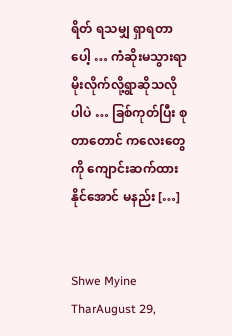ရိတ် ရသမျှ ရှာရတာပေါ့ … ကံဆိုးမသွားရာ မိုးလိုက်လို့ရွာဆိုသလိုပါပဲ … ခြစ်ကုတ်ပြီး စုတာတောင် ကလေးတွေကို ကျောင်းဆက်ထားနိုင်အောင် မနည်း […]


Shwe Myine TharAugust 29,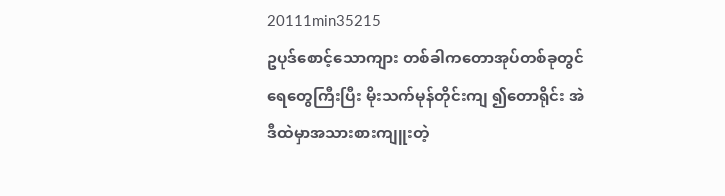20111min35215
ဥပုဒ်စောင့်သောကျား တစ်ခါကတောအုပ်တစ်ခုတွင် ရေတွေကြီးပြီး မိုးသက်မုန်တိုင်းကျ ၍တောရိုင်း အဲဒီထဲမှာအသားစားကျူးတဲ့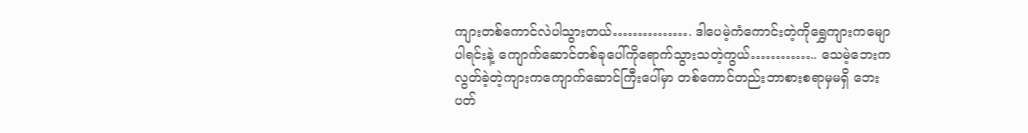ကျားတစ်ကောင်လဲပါသွားတယ်……………. ဒါပေမဲ့ကံကောင်းတဲ့ကိုရွှေကျားကမျောပါရင်းနဲ့ ကျောက်ဆောင်တစ်ခုပေါ်ကိုရောက်သွားသတဲ့ကွယ်………….. သေမဲ့ဘေးကလွတ်ခဲ့တဲ့ကျားကကျောက်ဆောင်ကြီးပေါ်မှာ တစ်ကောင်တည်းဘာစားစရာမှမရှိ ဘေးပတ်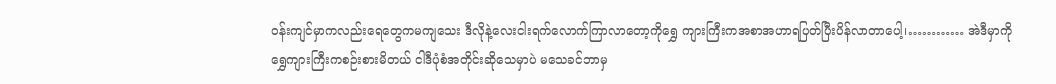ဝန်းကျင်မှာကလည်းရေတွေကမကျသေး ဒီလိုနဲ့လေးငါးရက်လောက်ကြာလာတော့ကိုရွှေ ကျားကြီးကအစာအဟာရပြတ်ပြီးပိန်လာတာပေါ့၊………… အဲဒီမှာကိုရွှေကျားကြီးကစဉ်းစားမိတယ် ငါဒီပုံစံအတိုင်းဆိုသေမှာပဲ မသေခင်ဘာမှ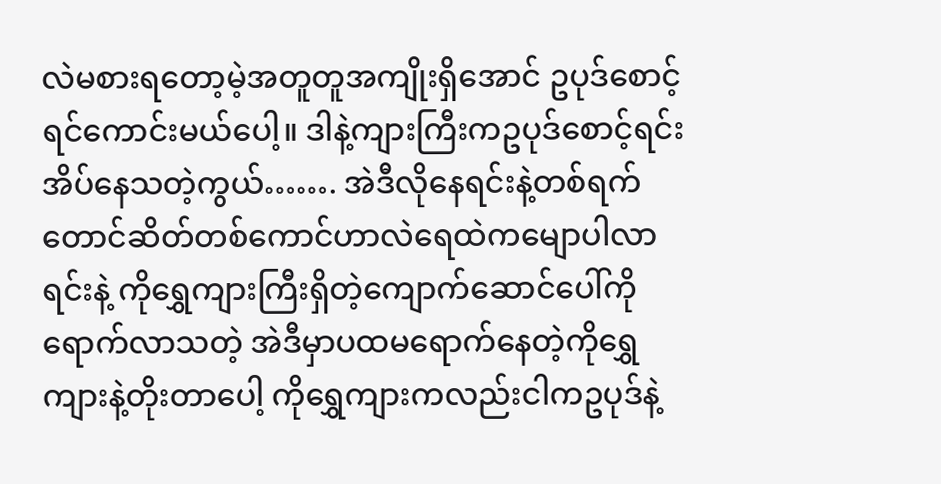လဲမစားရတော့မဲ့အတူတူအကျိုးရှိအောင် ဥပုဒ်စောင့်ရင်ကောင်းမယ်ပေါ့။ ဒါနဲ့ကျားကြီးကဥပုဒ်စောင့်ရင်းအိပ်နေသတဲ့ကွယ်……. အဲဒီလိုနေရင်းနဲ့တစ်ရက်တောင်ဆိတ်တစ်ကောင်ဟာလဲရေထဲကမျောပါလာရင်းနဲ့ ကိုရွှေကျားကြီးရှိတဲ့ကျောက်ဆောင်ပေါ်ကိုရောက်လာသတဲ့ အဲဒီမှာပထမရောက်နေတဲ့ကိုရွှေကျားနဲ့တိုးတာပေါ့ ကိုရွှေကျားကလည်းငါကဥပုဒ်နဲ့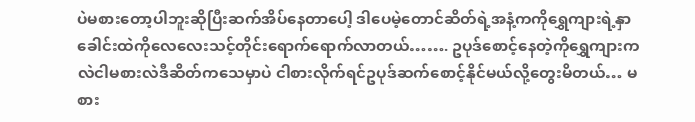ပဲမစားတော့ပါဘူးဆိုပြီးဆက်အိပ်နေတာပေါ့ ဒါပေမဲ့တောင်ဆိတ်ရဲ့အနံ့ကကိုရွှေကျားရဲ့နှာခေါင်းထဲကိုလေလေးသင့်တိုင်းရောက်ရောက်လာတယ်……. ဥပုဒ်စောင့်နေတဲ့ကိုရွှေကျားကလဲငါမစားလဲဒီဆိတ်ကသေမှာပဲ ငါစားလိုက်ရင်ဥပုဒ်ဆက်စောင့်နိုင်မယ်လို့တွေးမိတယ်… မစား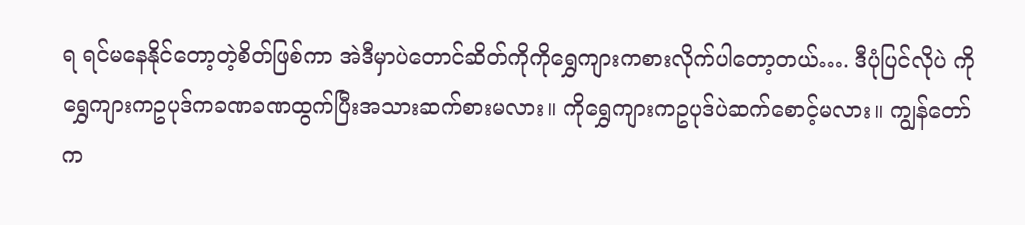ရ ရင်မနေနိုင်တော့တဲ့စိတ်ဖြစ်ကာ အဲဒီမှာပဲတောင်ဆိတ်ကိုကိုရွှေကျားကစားလိုက်ပါတော့တယ်…. ဒီပုံပြင်လိုပဲ ကိုရွှေကျားကဥပုဒ်ကခဏခဏထွက်ပြီးအသားဆက်စားမလား။ ကိုရွှေကျားကဥပုဒ်ပဲဆက်စောင့်မလား။ ကျွန်တော်က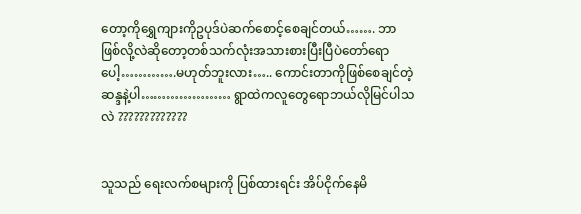တော့ကိုရွှေကျားကိုဥပုဒ်ပဲဆက်စောင့်စေချင်တယ်……. ဘာဖြစ်လို့လဲဆိုတော့တစ်သက်လုံးအသားစားပြီးပြီပဲတော်ရောပေါ့………….မဟုတ်ဘူးလား….. ကောင်းတာကိုဖြစ်စေချင်တဲ့ဆန္ဒနဲ့ပါ………………… ရွာထဲကလူတွေရောဘယ်လိုမြင်ပါသလဲ ?????????????


သူသည် ရေးလက်စများကို ပြစ်ထားရင်း အိပ်ငိုက်နေမိ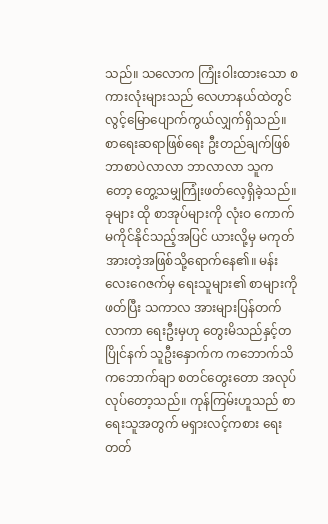သည်။ သလောက ကြုံးဝါးထားသော စကားလုံးများသည် လေဟာနယ်ထဲတွင် လွင့်မြောပျောက်ကွယ်လျှက်ရှိသည်။ စာရေးဆရာဖြစ်ရေး ဦးတည်ချက်ဖြစ် ဘာစာပဲလာလာ ဘာလာလာ သူကတော့ တွေ့သမျှကြုံးဖတ်လေ့ရှိခဲ့သည်။ ခုများ ထို စာအုပ်များကို လုံးဝ ကောက်မကိုင်နိုင်သည့်အပြင် ယားလို့မှ မကုတ်အားတဲ့အဖြစ်သို့ရောက်နေ၏။ မန်းလေးဂေဇက်မှ ရေးသူများ၏ စာများကိုဖတ်ပြီး သကာလ အားများပြန်တက်လာကာ ရေးဦးမှဟု တွေးမိသည်နှင့်တပြိုင်နက် သူဦးနှောက်က ကဘောက်သိ ကဘောက်ချာ စတင်တွေးတော အလုပ်လုပ်တော့သည်။ ကုန်ကြမ်းဟူသည် စာရေးသူအတွက် မရှားလင့်ကစား ရေးတတ်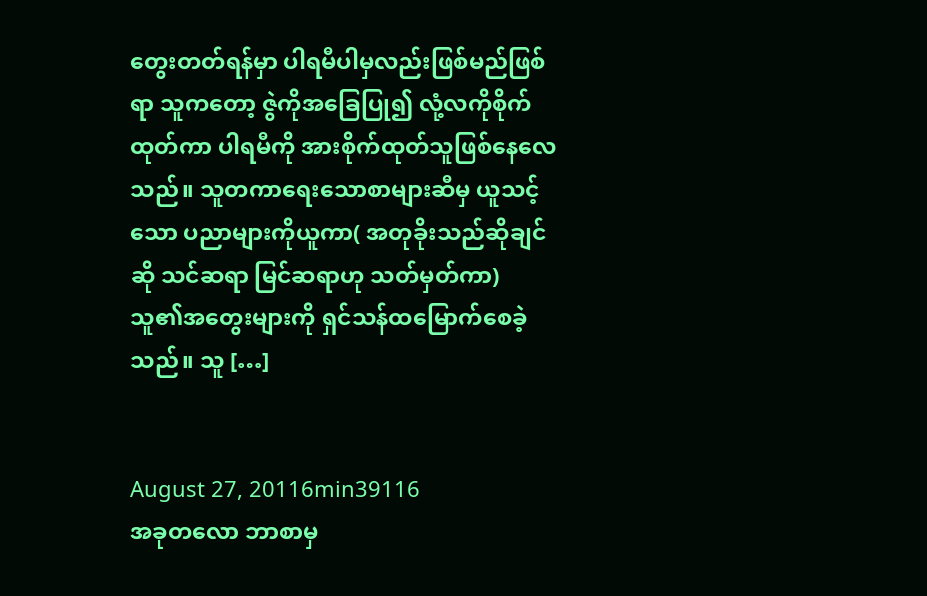တွေးတတ်ရန်မှာ ပါရမီပါမှလည်းဖြစ်မည်ဖြစ်ရာ သူကတော့ ဇွဲကိုအခြေပြု၍ လုံ့လကိုစိုက်ထုတ်ကာ ပါရမီကို အားစိုက်ထုတ်သူဖြစ်နေလေသည်။ သူတကာရေးသောစာများဆီမှ ယူသင့်သော ပညာများကိုယူကာ( အတုခိုးသည်ဆိုချင်ဆို သင်ဆရာ မြင်ဆရာဟု သတ်မှတ်ကာ) သူ၏အတွေးများကို ရှင်သန်ထမြောက်စေခဲ့သည်။ သူ […]


August 27, 20116min39116
အခုတလော ဘာစာမှ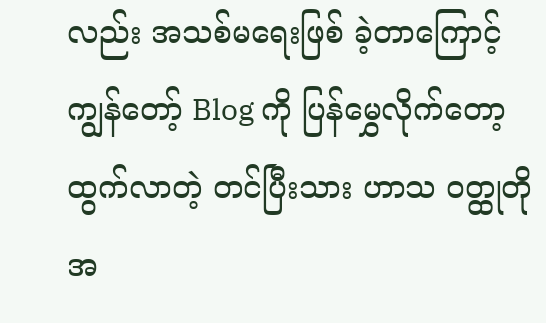လည်း အသစ်မရေးဖြစ် ခဲ့တာကြောင့် ကျွန်တော့် Blog ကို ပြန်မွှေလိုက်တော့ ထွက်လာတဲ့ တင်ပြီးသား ဟာသ ဝတ္ထုတို အ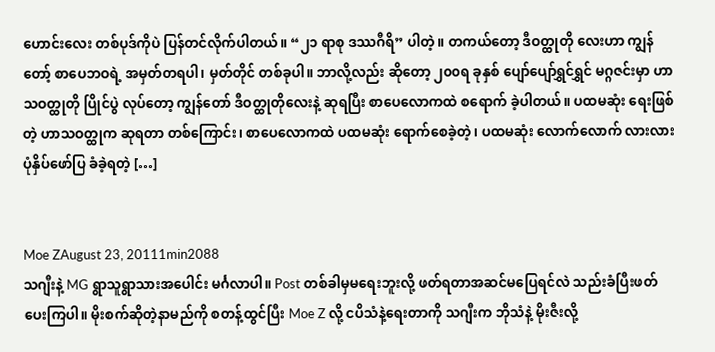ဟောင်းလေး တစ်ပုဒ်ကိုပဲ ပြန်တင်လိုက်ပါတယ်။ “၂၁ ရာစု ဒဿဂီရိ” ပါတဲ့။ တကယ်တော့ ဒီဝတ္ထုတို လေးဟာ ကျွန်တော့် စာပေဘဝရဲ့ အမှတ်တရပါ၊ မှတ်တိုင် တစ်ခုပါ။ ဘာလို့လည်း ဆိုတော့ ၂၀၀ရ ခုနှစ် ပျော်ပျော်ရွှင်ရွှင် မဂ္ဂဇင်းမှာ ဟာသဝတ္ထုတို ပြိုင်ပွဲ လုပ်တော့ ကျွန်တော် ဒီဝတ္ထုတိုလေးနဲ့ ဆုရပြီး စာပေလောကထဲ စရောက် ခဲ့ပါတယ်။ ပထမဆုံး ရေးဖြစ်တဲ့ ဟာသဝတ္ထုက ဆုရတာ တစ်ကြောင်း၊ စာပေလောကထဲ ပထမဆုံး ရောက်စေခဲ့တဲ့၊ ပထမဆုံး လောက်လောက် လားလား ပုံနှိပ်ဖော်ပြ ခံခဲ့ရတဲ့ […]


Moe ZAugust 23, 20111min2088
သဂျီးနဲ့ MG ရွာသူရွာသားအပေါင်း မင်္ဂလာပါ။ Post တစ်ခါမှမရေးဘူးလို့ ဖတ်ရတာအဆင်မပြေရင်လဲ သည်းခံပြီးဖတ်ပေးကြပါ။ မိုးစက်ဆိုတဲ့နာမည်ကို စတန့်ထွင်ပြီး Moe Z လို့ ငပိသံနဲ့ရေးတာကို သဂျီးက ဘိုသံနဲ့ မိုးဇီးလို့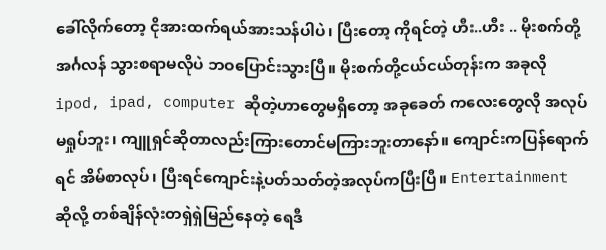ခေါ်လိုက်တော့ ငိုအားထက်ရယ်အားသန်ပါပဲ၊ ပြီးတော့ ကိုရင်တဲ့ ဟီး..ဟီး .. မိုးစက်တို့ အင်္ဂလန် သွားစရာမလိုပဲ ဘဝပြောင်းသွားပြီ။ မိုးစက်တို့ငယ်ငယ်တုန်းက အခုလို ipod, ipad, computer ဆိုတဲ့ဟာတွေမရှိတော့ အခုခေတ် ကလေးတွေလို အလုပ်မရှုပ်ဘူး၊ ကျူရှင်ဆိုတာလည်းကြားတောင်မကြားဘူးတာနော်။ ကျောင်းကပြန်ရောက်ရင် အိမ်စာလုပ်၊ ပြီးရင်ကျောင်းနဲ့ပတ်သတ်တဲ့အလုပ်ကပြီးပြီ။ Entertainment ဆိုလို့ တစ်ချိန်လုံးတရှဲရှဲမြည်နေတဲ့ ရေဒီ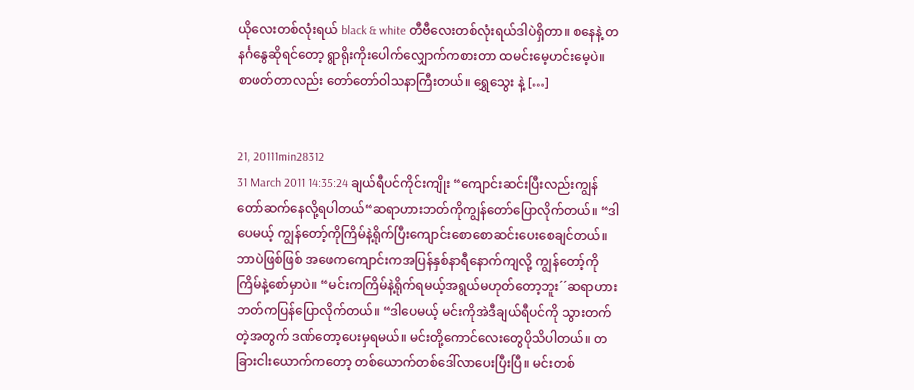ယိုလေးတစ်လုံးရယ် black & white တီဗီလေးတစ်လုံးရယ်ဒါပဲရှိတာ။ စနေနဲ့ တနင်္ဂနွေဆိုရင်တော့ ရွာရိုးကိုးပေါက်လျှောက်ကစားတာ ထမင်းမေ့ဟင်းမေ့ပဲ။  စာဖတ်တာလည်း တော်တော်ဝါသနာကြီးတယ်။ ရွှေသွေး နဲ့ […]


21, 20111min28312
31 March 2011 14:35:24 ချယ်ရီပင်ကိုင်းကျိုး “ကျောင်းဆင်းပြီးလည်းကျွန်တော်ဆက်နေလို့ရပါတယ်“ဆရာဟားဘတ်ကိုကျွန်တော်ပြောလိုက်တယ်။ “ဒါပေမယ့် ကျွန်တော့်ကိုကြိမ်နဲ့ရိုက်ပြီးကျောင်းစောစောဆင်းပေးစေချင်တယ်။ ဘာပဲဖြစ်ဖြစ် အဖေကကျောင်းကအပြန်နှစ်နာရီနောက်ကျလို့ ကျွန်တော့်ကိုကြိမ်နဲ့စော်မှာပဲ။ “မင်းကကြိမ်နဲ့ရိုက်ရမယ့်အရွယ်မဟုတ်တော့ဘူး´´ဆရာဟားဘတ်ကပြန်ပြောလိုက်တယ်။ “ဒါပေမယ့် မင်းကိုအဲဒီချယ်ရီပင်ကို သွားတက်တဲ့အတွက် ဒဏ်တော့ပေးမှရမယ်။ မင်းတို့ကောင်လေးတွေပိုသိပါတယ်။ တခြားငါးယောက်ကတော့ တစ်ယောက်တစ်ဒေါ်လာပေးပြီးပြီ။ မင်းတစ်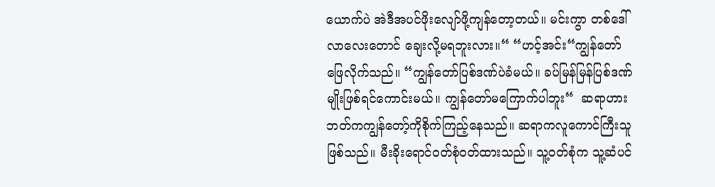ယောက်ပဲ အဲဒီအပင်ဖိုးလျော်ဖို့ကျန်တော့တယ်။ မင်းကွာ တစ်ဒေါ်လာလေးတောင် ချေးလို့မရဘူးလား။“ “ဟင့်အင်း“ကျွန်တော်ဖြေလိုက်သည်။ “ကျွန်တော်ပြစ်ဒဏ်ပဲခံမယ်။ ခပ်မြန်မြန်ပြစ်ဒဏ်မျိုးဖြစ်ရင်ကောင်းမယ်။ ကျွန်တော်မကြောက်ပါဘူး“  ဆရာဟားဘတ်ကကျွန်တော့်ကိုစိုက်ကြည့်နေသည်။ ဆရာကလူကောင်ကြီးသူဖြစ်သည်။ မီးခိုးရောင်ဝတ်စုံဝတ်ထားသည်။ သူ့ဝတ်စုံက သူ့ဆံပင်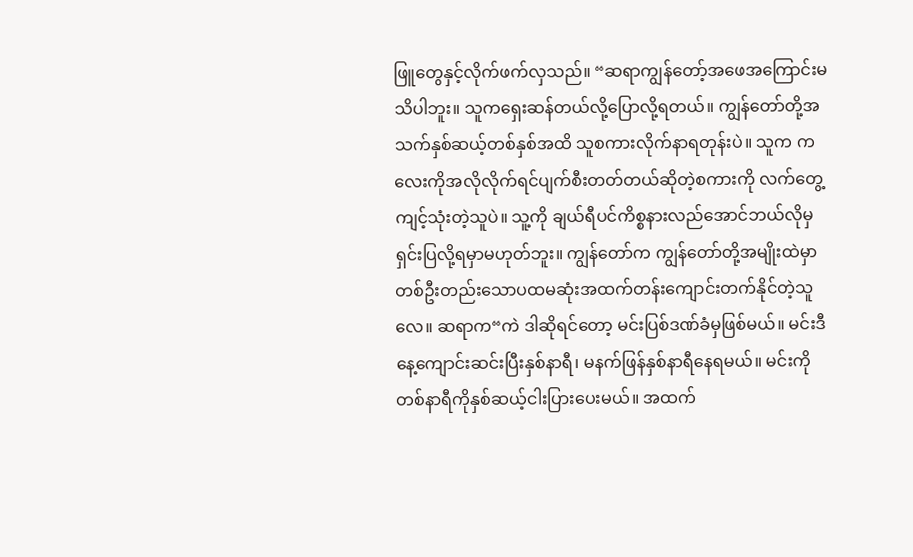ဖြူတွေနှင့်လိုက်ဖက်လှသည်။ “ဆရာကျွန်တော့်အဖေအကြောင်းမသိပါဘူး။ သူကရှေးဆန်တယ်လို့ပြောလို့ရတယ်။ ကျွန်တော်တို့အသက်နှစ်ဆယ့်တစ်နှစ်အထိ သူစကားလိုက်နာရတုန်းပဲ။ သူက ကလေးကိုအလိုလိုက်ရင်ပျက်စီးတတ်တယ်ဆိုတဲ့စကားကို လက်တွေ့ကျင့်သုံးတဲ့သူပဲ။ သူ့ကို ချယ်ရီပင်ကိစ္စနားလည်အောင်ဘယ်လိုမှရှင်းပြလို့ရမှာမဟုတ်ဘူး။ ကျွန်တော်က ကျွန်တော်တို့အမျိုးထဲမှာ တစ်ဦးတည်းသောပထမဆုံးအထက်တန်းကျောင်းတက်နိုင်တဲ့သူလေ။ ဆရာက“ကဲ ဒါဆိုရင်တော့ မင်းပြစ်ဒဏ်ခံမှဖြစ်မယ်။ မင်းဒီနေ့ကျောင်းဆင်းပြီးနှစ်နာရီ၊ မနက်ဖြန်နှစ်နာရီနေရမယ်။ မင်းကို တစ်နာရီကိုနှစ်ဆယ့်ငါးပြားပေးမယ်။ အထက်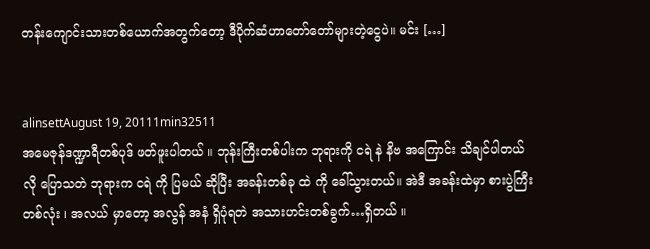တန်းကျောင်းသားတစ်ယောက်အတွက်တော့ ဒီပိုက်ဆံဟာတော်တော်များတဲ့ငွေပဲ။ မင်း […]


alinsettAugust 19, 20111min32511
အမေဇုန်ဒဏ္ဍာရီတစ်ပုဒ် ဖတ်ဖူးပါတယ် ။ ဘုန်းကြီးတစ်ပါးက ဘုရားကို ငရဲ နဲ နိဗ အကြောင်း သိချင်ပါတယ် လို ပြောသတဲ ဘုရားက ငရဲ ကို ပြမယ် ဆိုပြီး အခန်းတစ်ခု ထဲ ကို ခေါ်သွားတယ်။ အဲဒီ အခန်းထဲမှာ စားပွဲကြီး တစ်လုံး ၊ အလယ် မှာတော့ အလွန် အနံ ရှိပုံရတဲ အသားဟင်းတစ်ခွက်…ရှိတယ် ။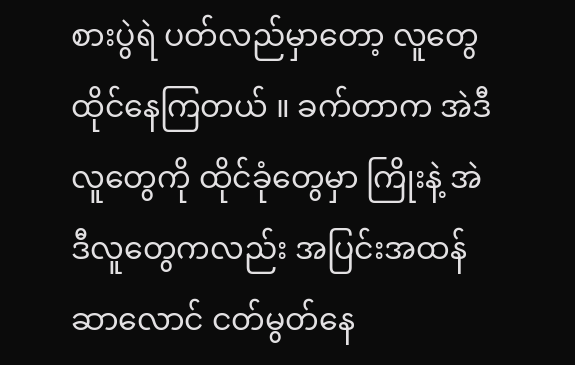စားပွဲရဲ ပတ်လည်မှာတော့ လူတွေထိုင်နေကြတယ် ။ ခက်တာက အဲဒီလူတွေကို ထိုင်ခုံတွေမှာ ကြိုးနဲ့ အဲဒီလူတွေကလည်း အပြင်းအထန် ဆာလောင် ငတ်မွတ်နေ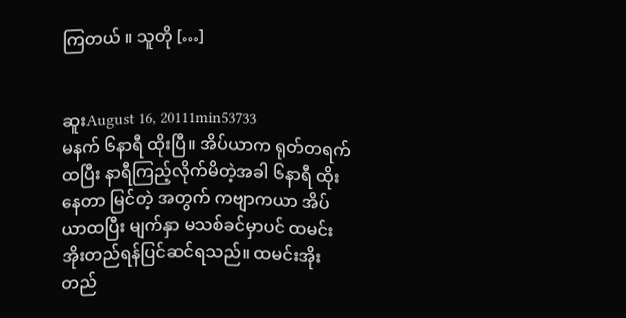ကြတယ် ။ သူတို […]


ဆူးAugust 16, 20111min53733
မနက် ၆နာရီ ထိုးပြီ။ အိပ်ယာက ရုတ်တရက်ထပြီး နာရီကြည့်လိုက်မိတဲ့အခါ ၆နာရီ ထိုးနေတာ မြင်တဲ့ အတွက် ကဗျာကယာ အိပ်ယာထပြီး မျက်နှာ မသစ်ခင်မှာပင် ထမင်းအိုးတည်ရန်ပြင်ဆင်ရသည်။ ထမင်းအိုးတည်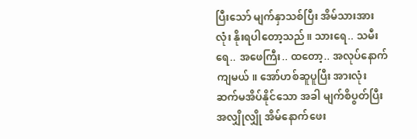ပြီးသော် မျက်နှာသစ်ပြီး အိမ်သားအားလုံး နိုးရပါတော့သည်။ သားရေ.. သမီးရေ.. အဖေကြီး.. ထတော့.. အလုပ်နောက်ကျမယ်။ အော်ဟစ်ဆူပူပြီး အားလုံး ဆက်မအိပ်နိုင်သော အခါ မျက်စိပွတ်ပြီး အလျှိုလျှို အိမ်နောက်ဖေး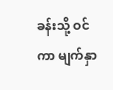ခန်းသို့ ဝင်ကာ မျက်နှာ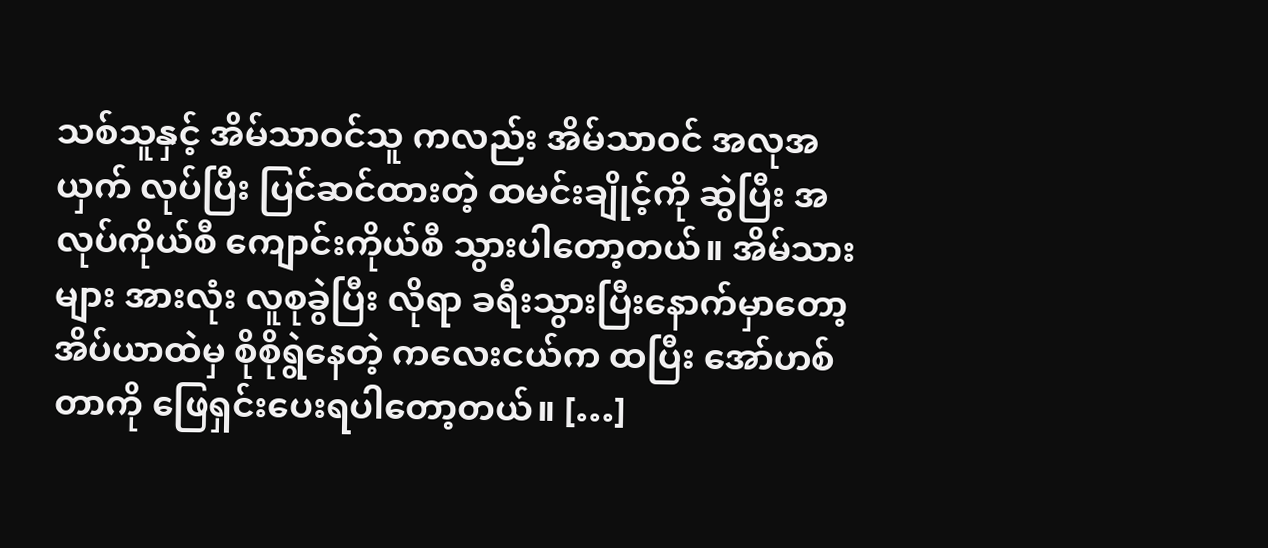သစ်သူနှင့် အိမ်သာဝင်သူ ကလည်း အိမ်သာဝင် အလုအယှက် လုပ်ပြီး ပြင်ဆင်ထားတဲ့ ထမင်းချိုင့်ကို ဆွဲပြီး အလုပ်ကိုယ်စီ ကျောင်းကိုယ်စီ သွားပါတော့တယ်။ အိမ်သားများ အားလုံး လူစုခွဲပြီး လိုရာ ခရီးသွားပြီးနောက်မှာတော့ အိပ်ယာထဲမှ စိုစိုရွဲနေတဲ့ ကလေးငယ်က ထပြီး အော်ဟစ်တာကို ဖြေရှင်းပေးရပါတော့တယ်။ […]